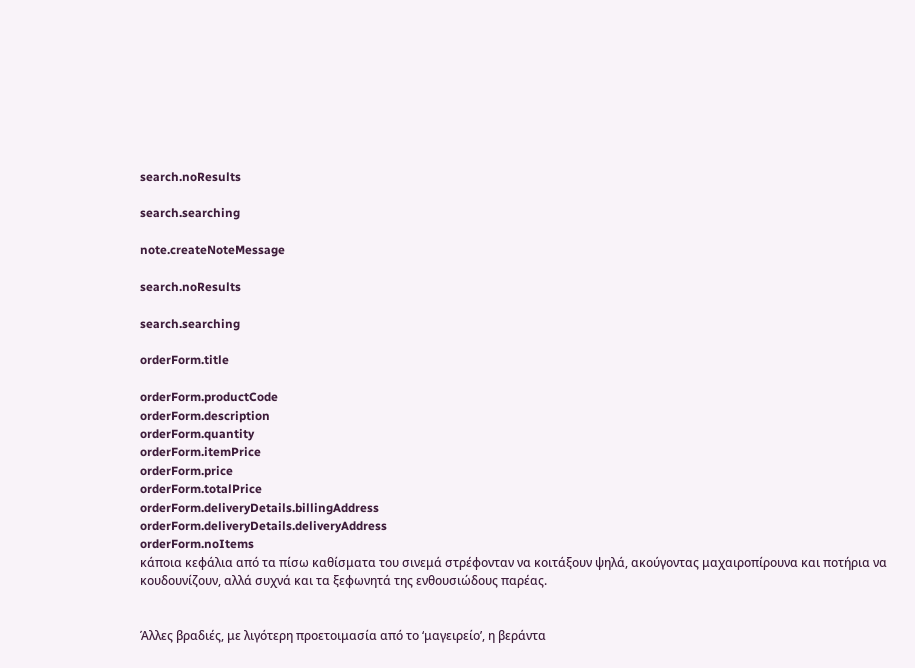search.noResults

search.searching

note.createNoteMessage

search.noResults

search.searching

orderForm.title

orderForm.productCode
orderForm.description
orderForm.quantity
orderForm.itemPrice
orderForm.price
orderForm.totalPrice
orderForm.deliveryDetails.billingAddress
orderForm.deliveryDetails.deliveryAddress
orderForm.noItems
κάποια κεφάλια από τα πίσω καθίσματα του σινεμά στρέφονταν να κοιτάξουν ψηλά, ακούγοντας μαχαιροπίρουνα και ποτήρια να κουδουνίζουν, αλλά συχνά και τα ξεφωνητά της ενθουσιώδους παρέας.


Άλλες βραδιές, με λιγότερη προετοιμασία από το ‘μαγειρείο’, η βεράντα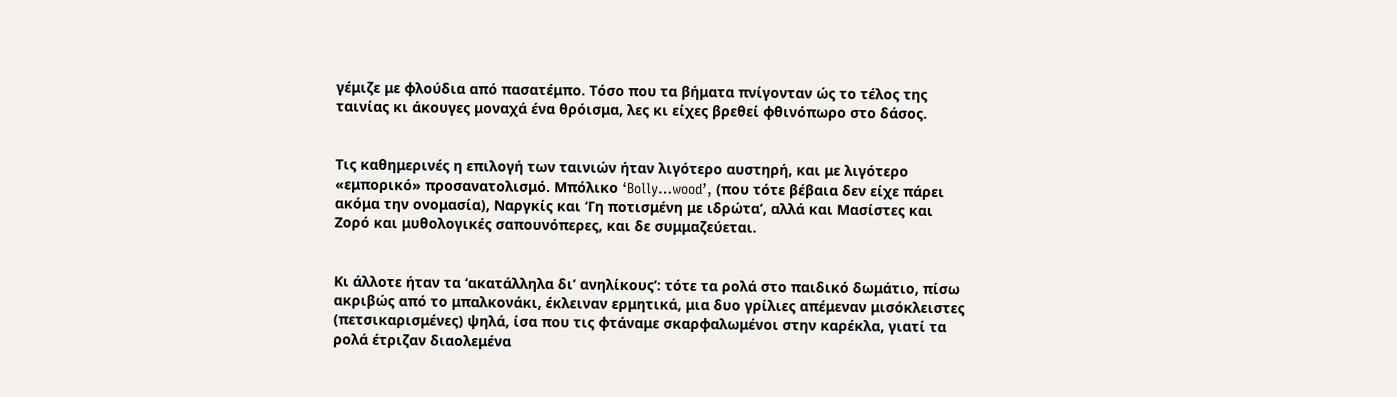γέμιζε με φλούδια από πασατέμπο. Τόσο που τα βήματα πνίγονταν ώς το τέλος της ταινίας κι άκουγες μοναχά ένα θρόισμα, λες κι είχες βρεθεί φθινόπωρο στο δάσος.


Τις καθημερινές η επιλογή των ταινιών ήταν λιγότερο αυστηρή, και με λιγότερο «εμπορικό» προσανατολισμό. Μπόλικο ‘Bolly…wood’, (που τότε βέβαια δεν είχε πάρει ακόμα την ονομασία), Ναργκίς και ‘Γη ποτισμένη με ιδρώτα’, αλλά και Μασίστες και Ζορό και μυθολογικές σαπουνόπερες, και δε συμμαζεύεται.


Κι άλλοτε ήταν τα ‘ακατάλληλα δι’ ανηλίκους’: τότε τα ρολά στο παιδικό δωμάτιο, πίσω ακριβώς από το μπαλκονάκι, έκλειναν ερμητικά, μια δυο γρίλιες απέμεναν μισόκλειστες (πετσικαρισμένες) ψηλά, ίσα που τις φτάναμε σκαρφαλωμένοι στην καρέκλα, γιατί τα ρολά έτριζαν διαολεμένα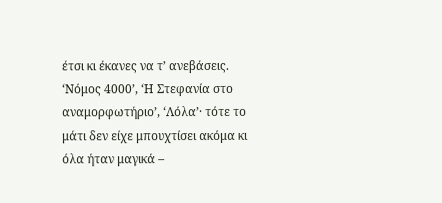έτσι κι έκανες να τ’ ανεβάσεις. ‘Νόμος 4000’, ‘Η Στεφανία στο αναμορφωτήριο’, ‘Λόλα’· τότε το μάτι δεν είχε μπουχτίσει ακόμα κι όλα ήταν μαγικά –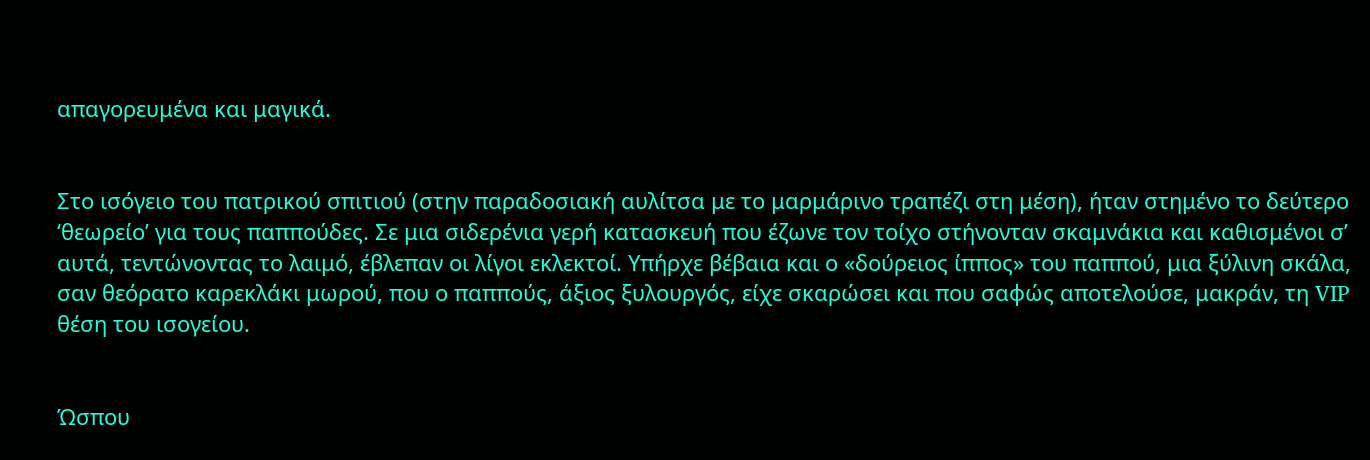απαγορευμένα και μαγικά.


Στο ισόγειο του πατρικού σπιτιού (στην παραδοσιακή αυλίτσα με το μαρμάρινο τραπέζι στη μέση), ήταν στημένο το δεύτερο ‘θεωρείο’ για τους παππούδες. Σε μια σιδερένια γερή κατασκευή που έζωνε τον τοίχο στήνονταν σκαμνάκια και καθισμένοι σ’ αυτά, τεντώνοντας το λαιμό, έβλεπαν οι λίγοι εκλεκτοί. Υπήρχε βέβαια και ο «δούρειος ίππος» του παππού, μια ξύλινη σκάλα, σαν θεόρατο καρεκλάκι μωρού, που ο παππούς, άξιος ξυλουργός, είχε σκαρώσει και που σαφώς αποτελούσε, μακράν, τη VIP θέση του ισογείου.


Ώσπου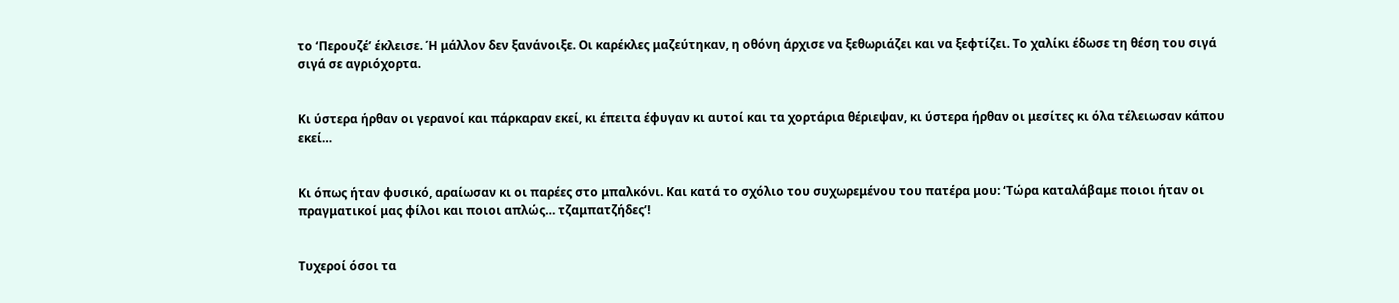το ‘Περουζέ’ έκλεισε. Ή μάλλον δεν ξανάνοιξε. Οι καρέκλες μαζεύτηκαν, η οθόνη άρχισε να ξεθωριάζει και να ξεφτίζει. Το χαλίκι έδωσε τη θέση του σιγά σιγά σε αγριόχορτα.


Κι ύστερα ήρθαν οι γερανοί και πάρκαραν εκεί, κι έπειτα έφυγαν κι αυτοί και τα χορτάρια θέριεψαν, κι ύστερα ήρθαν οι μεσίτες κι όλα τέλειωσαν κάπου εκεί…


Κι όπως ήταν φυσικό, αραίωσαν κι οι παρέες στο μπαλκόνι. Και κατά το σχόλιο του συχωρεμένου του πατέρα μου: ‘Τώρα καταλάβαμε ποιοι ήταν οι πραγματικοί μας φίλοι και ποιοι απλώς… τζαμπατζήδες’!


Τυχεροί όσοι τα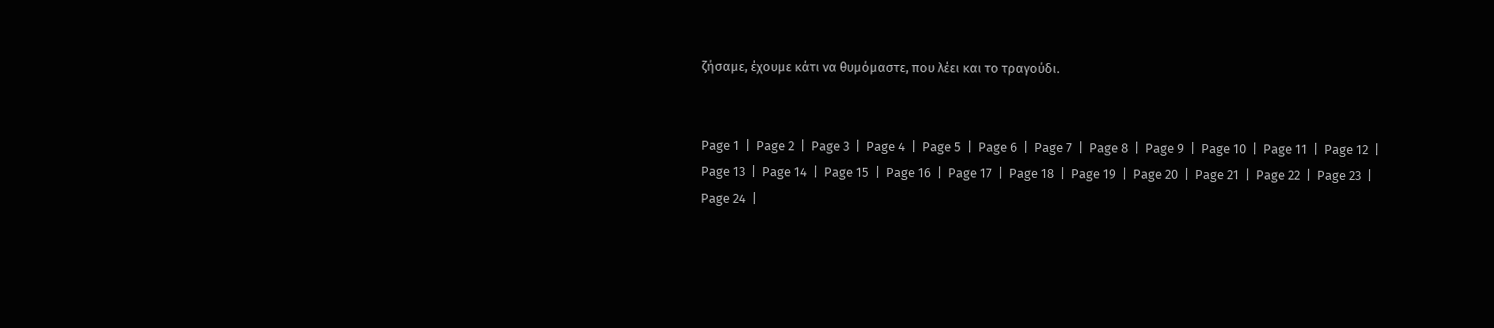ζήσαμε, έχουμε κάτι να θυμόμαστε, που λέει και το τραγούδι.


Page 1  |  Page 2  |  Page 3  |  Page 4  |  Page 5  |  Page 6  |  Page 7  |  Page 8  |  Page 9  |  Page 10  |  Page 11  |  Page 12  |  Page 13  |  Page 14  |  Page 15  |  Page 16  |  Page 17  |  Page 18  |  Page 19  |  Page 20  |  Page 21  |  Page 22  |  Page 23  |  Page 24  |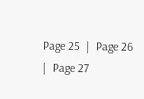Page 25  |  Page 26  |  Page 27